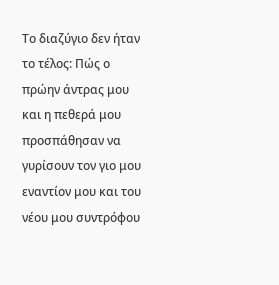Το διαζύγιο δεν ήταν το τέλος: Πώς ο πρώην άντρας μου και η πεθερά μου προσπάθησαν να γυρίσουν τον γιο μου εναντίον μου και του νέου μου συντρόφου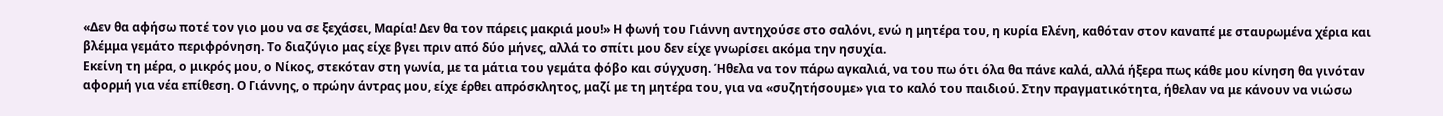«Δεν θα αφήσω ποτέ τον γιο μου να σε ξεχάσει, Μαρία! Δεν θα τον πάρεις μακριά μου!» Η φωνή του Γιάννη αντηχούσε στο σαλόνι, ενώ η μητέρα του, η κυρία Ελένη, καθόταν στον καναπέ με σταυρωμένα χέρια και βλέμμα γεμάτο περιφρόνηση. Το διαζύγιο μας είχε βγει πριν από δύο μήνες, αλλά το σπίτι μου δεν είχε γνωρίσει ακόμα την ησυχία.
Εκείνη τη μέρα, ο μικρός μου, ο Νίκος, στεκόταν στη γωνία, με τα μάτια του γεμάτα φόβο και σύγχυση. Ήθελα να τον πάρω αγκαλιά, να του πω ότι όλα θα πάνε καλά, αλλά ήξερα πως κάθε μου κίνηση θα γινόταν αφορμή για νέα επίθεση. Ο Γιάννης, ο πρώην άντρας μου, είχε έρθει απρόσκλητος, μαζί με τη μητέρα του, για να «συζητήσουμε» για το καλό του παιδιού. Στην πραγματικότητα, ήθελαν να με κάνουν να νιώσω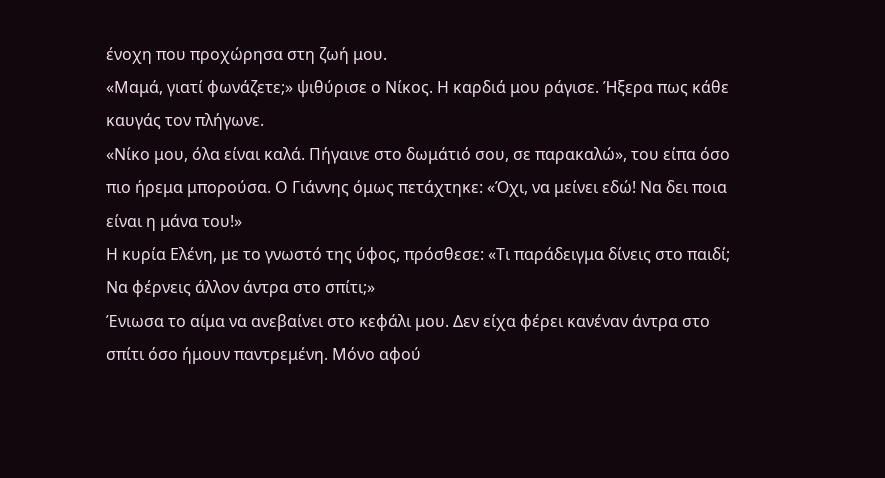ένοχη που προχώρησα στη ζωή μου.
«Μαμά, γιατί φωνάζετε;» ψιθύρισε ο Νίκος. Η καρδιά μου ράγισε. Ήξερα πως κάθε καυγάς τον πλήγωνε.
«Νίκο μου, όλα είναι καλά. Πήγαινε στο δωμάτιό σου, σε παρακαλώ», του είπα όσο πιο ήρεμα μπορούσα. Ο Γιάννης όμως πετάχτηκε: «Όχι, να μείνει εδώ! Να δει ποια είναι η μάνα του!»
Η κυρία Ελένη, με το γνωστό της ύφος, πρόσθεσε: «Τι παράδειγμα δίνεις στο παιδί; Να φέρνεις άλλον άντρα στο σπίτι;»
Ένιωσα το αίμα να ανεβαίνει στο κεφάλι μου. Δεν είχα φέρει κανέναν άντρα στο σπίτι όσο ήμουν παντρεμένη. Μόνο αφού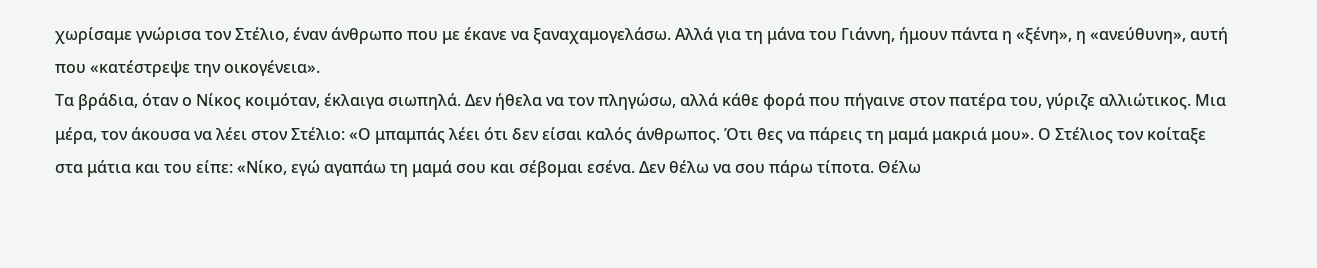χωρίσαμε γνώρισα τον Στέλιο, έναν άνθρωπο που με έκανε να ξαναχαμογελάσω. Αλλά για τη μάνα του Γιάννη, ήμουν πάντα η «ξένη», η «ανεύθυνη», αυτή που «κατέστρεψε την οικογένεια».
Τα βράδια, όταν ο Νίκος κοιμόταν, έκλαιγα σιωπηλά. Δεν ήθελα να τον πληγώσω, αλλά κάθε φορά που πήγαινε στον πατέρα του, γύριζε αλλιώτικος. Μια μέρα, τον άκουσα να λέει στον Στέλιο: «Ο μπαμπάς λέει ότι δεν είσαι καλός άνθρωπος. Ότι θες να πάρεις τη μαμά μακριά μου». Ο Στέλιος τον κοίταξε στα μάτια και του είπε: «Νίκο, εγώ αγαπάω τη μαμά σου και σέβομαι εσένα. Δεν θέλω να σου πάρω τίποτα. Θέλω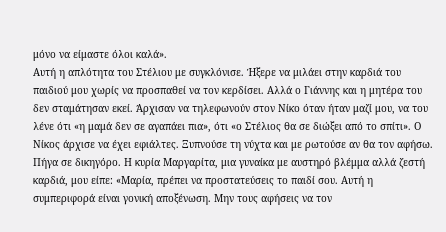μόνο να είμαστε όλοι καλά».
Αυτή η απλότητα του Στέλιου με συγκλόνισε. Ήξερε να μιλάει στην καρδιά του παιδιού μου χωρίς να προσπαθεί να τον κερδίσει. Αλλά ο Γιάννης και η μητέρα του δεν σταμάτησαν εκεί. Άρχισαν να τηλεφωνούν στον Νίκο όταν ήταν μαζί μου, να του λένε ότι «η μαμά δεν σε αγαπάει πια», ότι «ο Στέλιος θα σε διώξει από το σπίτι». Ο Νίκος άρχισε να έχει εφιάλτες. Ξυπνούσε τη νύχτα και με ρωτούσε αν θα τον αφήσω.
Πήγα σε δικηγόρο. Η κυρία Μαργαρίτα, μια γυναίκα με αυστηρό βλέμμα αλλά ζεστή καρδιά, μου είπε: «Μαρία, πρέπει να προστατεύσεις το παιδί σου. Αυτή η συμπεριφορά είναι γονική αποξένωση. Μην τους αφήσεις να τον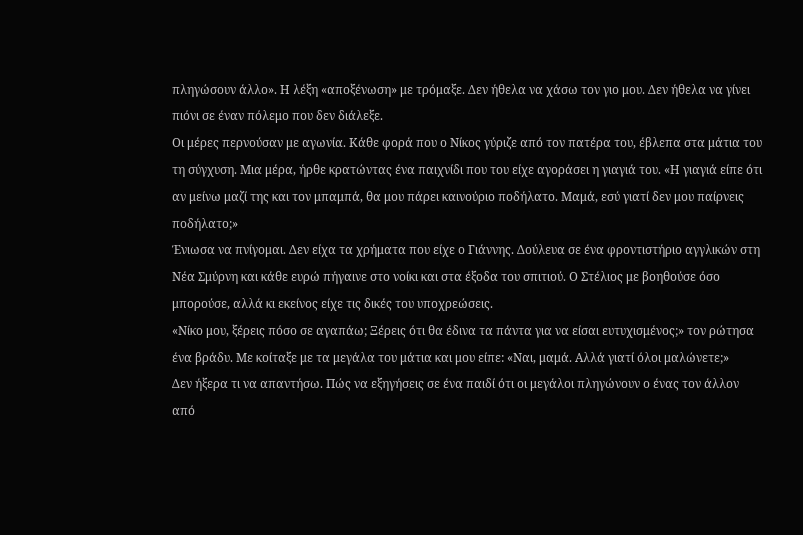πληγώσουν άλλο». Η λέξη «αποξένωση» με τρόμαξε. Δεν ήθελα να χάσω τον γιο μου. Δεν ήθελα να γίνει πιόνι σε έναν πόλεμο που δεν διάλεξε.
Οι μέρες περνούσαν με αγωνία. Κάθε φορά που ο Νίκος γύριζε από τον πατέρα του, έβλεπα στα μάτια του τη σύγχυση. Μια μέρα, ήρθε κρατώντας ένα παιχνίδι που του είχε αγοράσει η γιαγιά του. «Η γιαγιά είπε ότι αν μείνω μαζί της και τον μπαμπά, θα μου πάρει καινούριο ποδήλατο. Μαμά, εσύ γιατί δεν μου παίρνεις ποδήλατο;»
Ένιωσα να πνίγομαι. Δεν είχα τα χρήματα που είχε ο Γιάννης. Δούλευα σε ένα φροντιστήριο αγγλικών στη Νέα Σμύρνη και κάθε ευρώ πήγαινε στο νοίκι και στα έξοδα του σπιτιού. Ο Στέλιος με βοηθούσε όσο μπορούσε, αλλά κι εκείνος είχε τις δικές του υποχρεώσεις.
«Νίκο μου, ξέρεις πόσο σε αγαπάω; Ξέρεις ότι θα έδινα τα πάντα για να είσαι ευτυχισμένος;» τον ρώτησα ένα βράδυ. Με κοίταξε με τα μεγάλα του μάτια και μου είπε: «Ναι, μαμά. Αλλά γιατί όλοι μαλώνετε;»
Δεν ήξερα τι να απαντήσω. Πώς να εξηγήσεις σε ένα παιδί ότι οι μεγάλοι πληγώνουν ο ένας τον άλλον από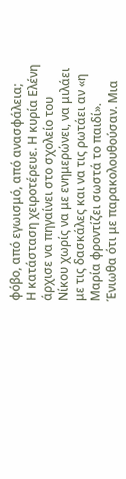φόβο, από εγωισμό, από ανασφάλεια;
Η κατάσταση χειροτέρευε. Η κυρία Ελένη άρχισε να πηγαίνει στο σχολείο του Νίκου χωρίς να με ενημερώνει, να μιλάει με τις δασκάλες και να τις ρωτάει αν «η Μαρία φροντίζει σωστά το παιδί». Ένιωθα ότι με παρακολουθούσαν. Μια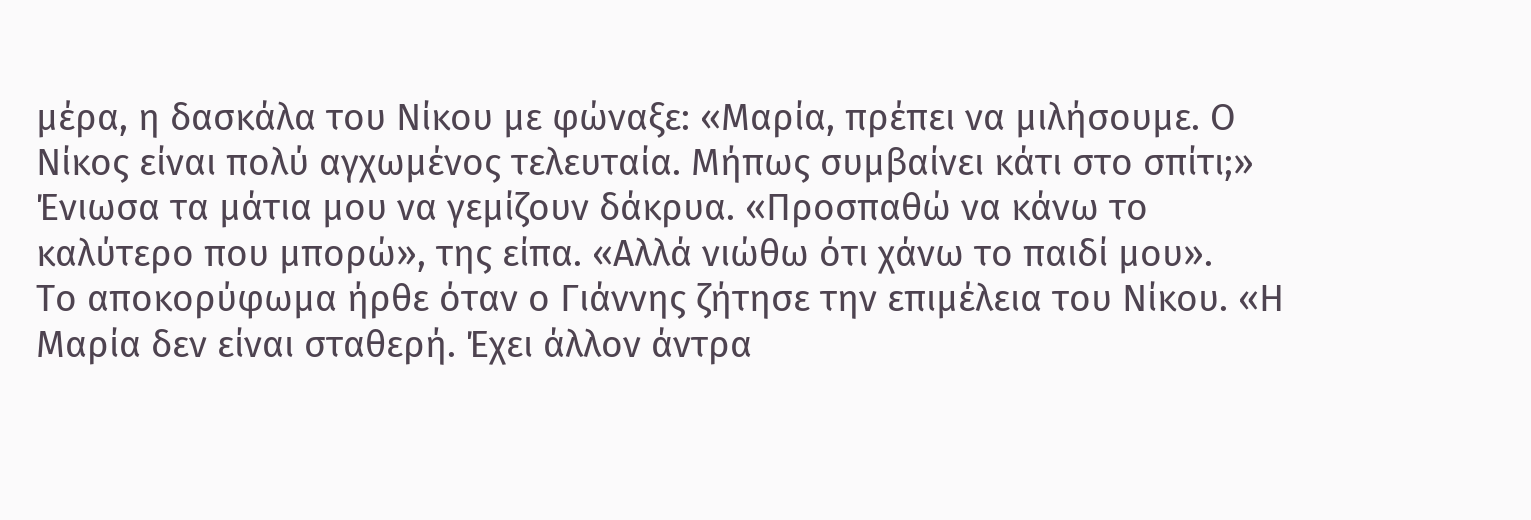μέρα, η δασκάλα του Νίκου με φώναξε: «Μαρία, πρέπει να μιλήσουμε. Ο Νίκος είναι πολύ αγχωμένος τελευταία. Μήπως συμβαίνει κάτι στο σπίτι;»
Ένιωσα τα μάτια μου να γεμίζουν δάκρυα. «Προσπαθώ να κάνω το καλύτερο που μπορώ», της είπα. «Αλλά νιώθω ότι χάνω το παιδί μου».
Το αποκορύφωμα ήρθε όταν ο Γιάννης ζήτησε την επιμέλεια του Νίκου. «Η Μαρία δεν είναι σταθερή. Έχει άλλον άντρα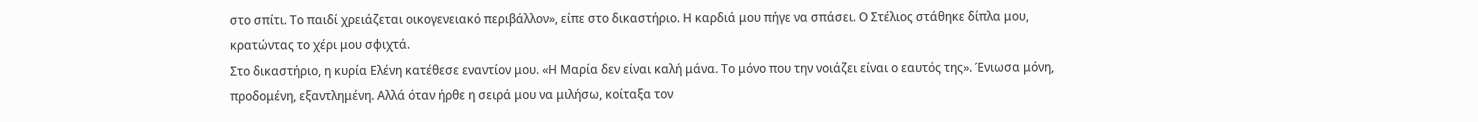στο σπίτι. Το παιδί χρειάζεται οικογενειακό περιβάλλον», είπε στο δικαστήριο. Η καρδιά μου πήγε να σπάσει. Ο Στέλιος στάθηκε δίπλα μου, κρατώντας το χέρι μου σφιχτά.
Στο δικαστήριο, η κυρία Ελένη κατέθεσε εναντίον μου. «Η Μαρία δεν είναι καλή μάνα. Το μόνο που την νοιάζει είναι ο εαυτός της». Ένιωσα μόνη, προδομένη, εξαντλημένη. Αλλά όταν ήρθε η σειρά μου να μιλήσω, κοίταξα τον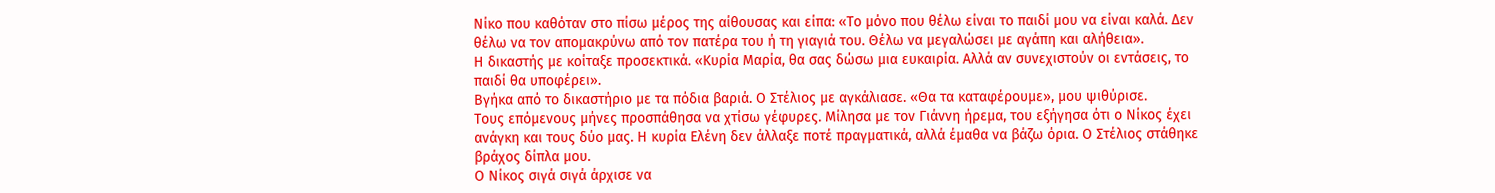Νίκο που καθόταν στο πίσω μέρος της αίθουσας και είπα: «Το μόνο που θέλω είναι το παιδί μου να είναι καλά. Δεν θέλω να τον απομακρύνω από τον πατέρα του ή τη γιαγιά του. Θέλω να μεγαλώσει με αγάπη και αλήθεια».
Η δικαστής με κοίταξε προσεκτικά. «Κυρία Μαρία, θα σας δώσω μια ευκαιρία. Αλλά αν συνεχιστούν οι εντάσεις, το παιδί θα υποφέρει».
Βγήκα από το δικαστήριο με τα πόδια βαριά. Ο Στέλιος με αγκάλιασε. «Θα τα καταφέρουμε», μου ψιθύρισε.
Τους επόμενους μήνες προσπάθησα να χτίσω γέφυρες. Μίλησα με τον Γιάννη ήρεμα, του εξήγησα ότι ο Νίκος έχει ανάγκη και τους δύο μας. Η κυρία Ελένη δεν άλλαξε ποτέ πραγματικά, αλλά έμαθα να βάζω όρια. Ο Στέλιος στάθηκε βράχος δίπλα μου.
Ο Νίκος σιγά σιγά άρχισε να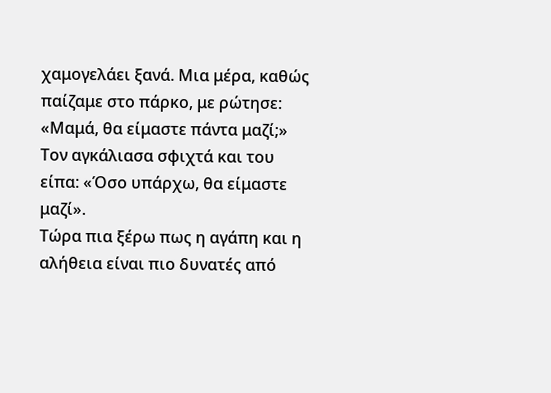χαμογελάει ξανά. Μια μέρα, καθώς παίζαμε στο πάρκο, με ρώτησε: «Μαμά, θα είμαστε πάντα μαζί;» Τον αγκάλιασα σφιχτά και του είπα: «Όσο υπάρχω, θα είμαστε μαζί».
Τώρα πια ξέρω πως η αγάπη και η αλήθεια είναι πιο δυνατές από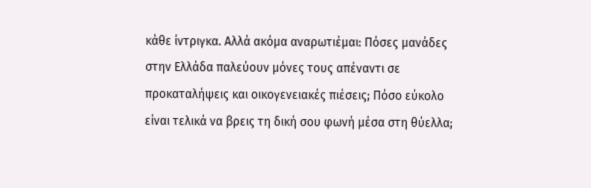κάθε ίντριγκα. Αλλά ακόμα αναρωτιέμαι: Πόσες μανάδες στην Ελλάδα παλεύουν μόνες τους απέναντι σε προκαταλήψεις και οικογενειακές πιέσεις; Πόσο εύκολο είναι τελικά να βρεις τη δική σου φωνή μέσα στη θύελλα;